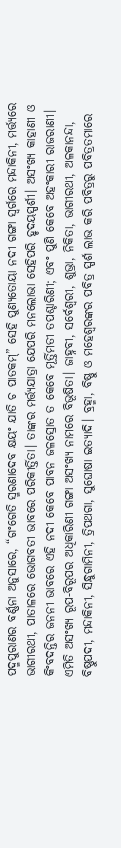ପଦ୍ମପୁରାଣର ବର୍ଣ୍ଣନା ଅନୁସାରେ, “ଗଂଗେତି ସ୍ମରଣାଦେବ କ୍ଷୟଂ ଯାତି ଚ ପାତକମ୍‌” ସେହି ପୁଣ୍ୟତୋୟା ନଦୀ ଗଙ୍ଗା ସ୍ୱର୍ଗରେ ମନ୍ଦାକିନୀ, ମର୍ତ୍ତ୍ୟରେ ଭାଗୀରଥୀ, ପାତାଳରେ ଭୋଗବତୀ ଭାବରେ ପରିକୀର୍ତ୍ତିତା। ତାଙ୍କର ମର୍ତ୍ତ୍ୟଯାତ୍ରା ଯେପରି ମନଲୋଭା ସେହିପରି ହୃଦୟସ୍ପର୍ଶୀ। ଅସଂଖ୍ୟ କାହାଣୀ ଓ କିଂବଦନ୍ତିର ଜନନୀ ଭାବରେ ଏହି ନଦୀ କେବେ ପାବନ ଜଳସ୍ରୋତ ତ କେବେ ମୂର୍ତ୍ତିମତୀ ତପଶ୍ଚାରିଣୀ; ଏବଂ ପୁଣି କେବେ ଅହଂକାରୀ ରାଜରାଣୀ। ଏମିତି ଅସଂଖ୍ୟ ରୂପ-ବିରୂପର ଅଧିକାରିଣୀ ଗଙ୍ଗା ଅସଂଖ୍ୟ ନାମରେ ବିଭୂଷିତା। ଜାହ୍ନବୀ, ସର୍ବେଶ୍ୱରୀ, ଶୁଭ୍ରା, ନିକିତା, ଭାଗୀରଥୀ, ଅଳକାନନ୍ଦା, ବିଷ୍ଣୁପଦୀ, ମନ୍ଦାକିନୀ, ସିନ୍ଧୁଗାମିନୀ, ତ୍ରିପଥଗା, ସୁଘୋଷା ଇତ୍ୟାଦି। ବ୍ରହ୍ମା, ବିଷ୍ଣୁ ଓ ମହେଶ୍ୱରଙ୍କର ପବିତ୍ର ସ୍ପର୍ଶ ଲାଭ କରି ପବିତ୍ରରୁ ପବିତ୍ରତମାରେ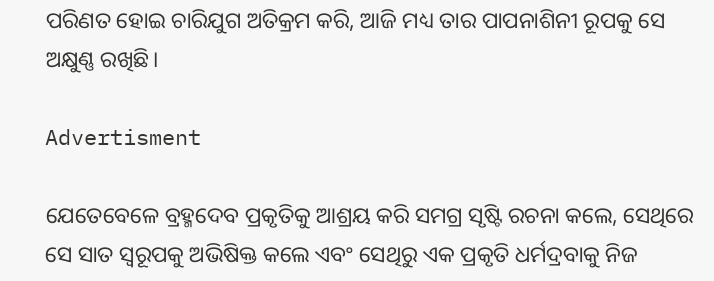ପରିଣତ ହୋଇ ଚାରିଯୁଗ ଅତିକ୍ରମ କରି, ଆଜି ମଧ୍ୟ ତାର ପାପନାଶିନୀ ରୂପକୁ ସେ ଅକ୍ଷୁଣ୍ଣ ରଖିଛି।

Advertisment

ଯେତେବେଳେ ବ୍ରହ୍ମଦେବ ପ୍ରକୃତିକୁ ଆଶ୍ରୟ କରି ସମଗ୍ର ସୃଷ୍ଟି ରଚନା କଲେ, ସେଥିରେ ସେ ସାତ ସ୍ୱରୂପକୁ ଅଭିଷିକ୍ତ କଲେ ଏବଂ ସେଥିରୁ ଏକ ପ୍ରକୃତି ଧର୍ମଦ୍ରବାକୁ ନିଜ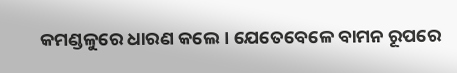କମଣ୍ଡଳୁରେ ଧାରଣ କଲେ। ଯେତେବେଳେ ବାମନ ରୂପରେ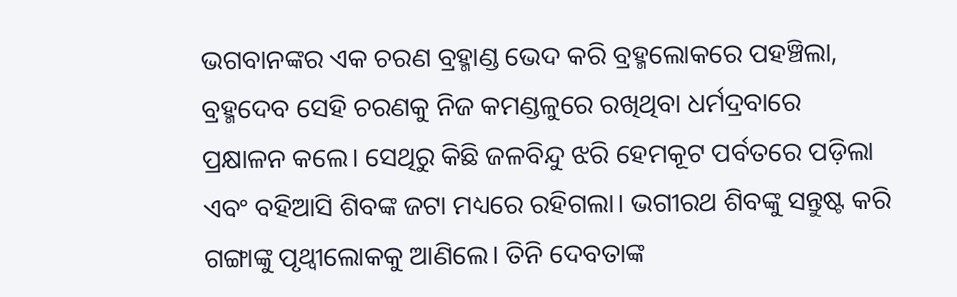ଭଗବାନଙ୍କର ଏକ ଚରଣ ବ୍ରହ୍ମାଣ୍ଡ ଭେଦ କରି ବ୍ରହ୍ମଲୋକରେ ପହଞ୍ଚିଲା, ବ୍ରହ୍ମଦେବ ସେହି ଚରଣକୁ ନିଜ କମଣ୍ଡଳୁରେ ରଖିଥିବା ଧର୍ମଦ୍ରବାରେ ପ୍ରକ୍ଷାଳନ କଲେ। ସେଥିରୁ କିଛି ଜଳବିନ୍ଦୁ ଝରି ହେମକୂଟ ପର୍ବତରେ ପଡ଼ିଲା ଏବଂ ବହିଆସି ଶିବଙ୍କ ଜଟା ମଧ୍ୟରେ ରହିଗଲା। ଭଗୀରଥ ଶିବଙ୍କୁ ସନ୍ତୁଷ୍ଟ କରି ଗଙ୍ଗାଙ୍କୁ ପୃଥ୍ୱୀଲୋକକୁ ଆଣିଲେ। ତିନି ଦେବତାଙ୍କ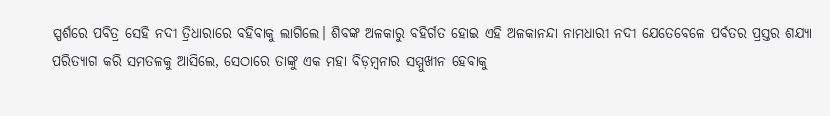ସ୍ପର୍ଶରେ ପବିତ୍ର ସେହି ନଦୀ ତ୍ରିଧାରାରେ ବହିବାକୁ ଲାଗିଲେ। ଶିବଙ୍କ ଅଳକାରୁ ବହିର୍ଗତ ହୋଇ ଏହି ଅଳକାନନ୍ଦା ନାମଧାରୀ ନଦୀ ଯେତେବେଳେ ପର୍ବତର ପ୍ରସ୍ତର ଶଯ୍ୟା ପରିତ୍ୟାଗ କରି ସମତଳକୁ ଆସିଲେ, ସେଠାରେ ତାଙ୍କୁ ଏକ ମହା ବିଡ଼ମ୍ବନାର ସମ୍ମୁଖୀନ ହେବାକୁ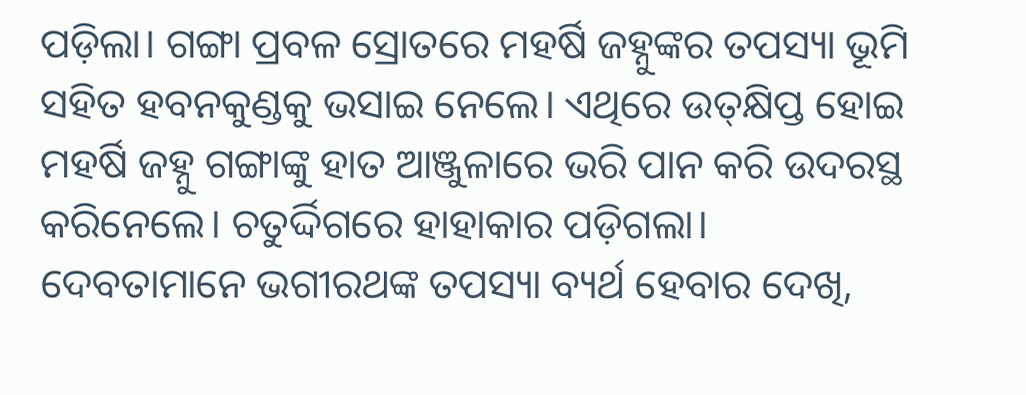ପଡ଼ିଲା। ଗଙ୍ଗା ପ୍ରବଳ ସ୍ରୋତରେ ମହର୍ଷି ଜହ୍ନୁଙ୍କର ତପସ୍ୟା ଭୂମି ସହିତ ହବନକୁଣ୍ଡକୁ ଭସାଇ ନେଲେ। ଏଥିରେ ଉତ୍‌କ୍ଷିପ୍ତ ହୋଇ ମହର୍ଷି ଜହ୍ନୁ ଗଙ୍ଗାଙ୍କୁ ହାତ ଆଞ୍ଜୁଳାରେ ଭରି ପାନ କରି ଉଦରସ୍ଥ କରିନେଲେ। ଚତୁର୍ଦ୍ଦିଗରେ ହାହାକାର ପଡ଼ିଗଲା। ଦେବତାମାନେ ଭଗୀରଥଙ୍କ ତପସ୍ୟା ବ୍ୟର୍ଥ ହେବାର ଦେଖି,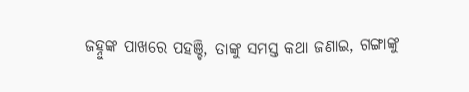ଜହ୍ନୁଙ୍କ ପାଖରେ ପହଞ୍ଚି, ତାଙ୍କୁ ସମସ୍ତ କଥା ଜଣାଇ, ଗଙ୍ଗାଙ୍କୁ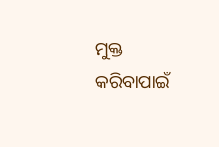ମୁକ୍ତ କରିବାପାଇଁ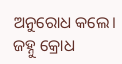ଅନୁରୋଧ କଲେ। ଜହ୍ନୁ କ୍ରୋଧ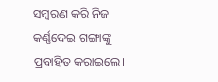ସମ୍ବରଣ କରି ନିଜ କର୍ଣ୍ଣଦେଇ ଗଙ୍ଗାଙ୍କୁ ପ୍ରବାହିତ କରାଇଲେ।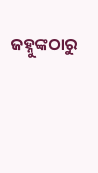ଜହ୍ନୁଙ୍କଠାରୁ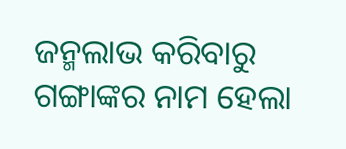ଜନ୍ମଲାଭ କରିବାରୁ ଗଙ୍ଗାଙ୍କର ନାମ ହେଲା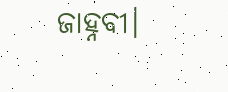ଜାହ୍ନବୀ।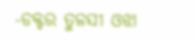-ଡକ୍ଟର ତୁଳସୀ ଓଝା